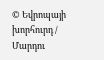© Եվրոպայի խորհուրդ / Մարդու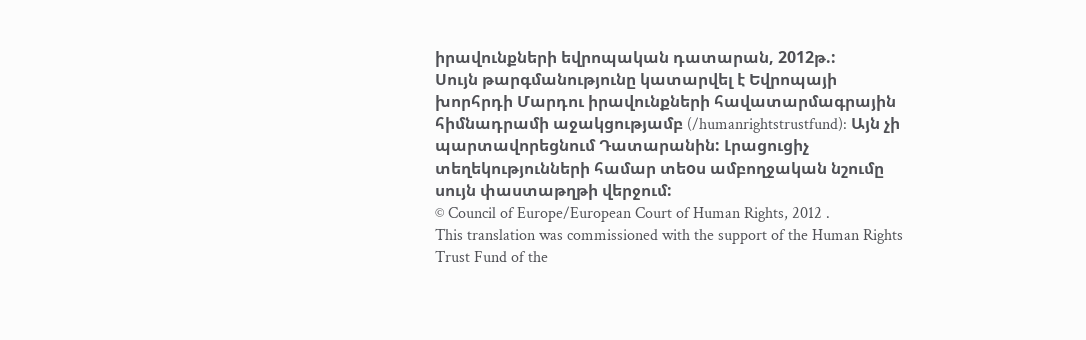իրավունքների եվրոպական դատարան, 2012թ.:
Սույն թարգմանությունը կատարվել է Եվրոպայի խորհրդի Մարդու իրավունքների հավատարմագրային հիմնադրամի աջակցությամբ (/humanrightstrustfund): Այն չի պարտավորեցնում Դատարանին: Լրացուցիչ տեղեկությունների համար տեoս ամբողջական նշումը սույն փաստաթղթի վերջում:
© Council of Europe/European Court of Human Rights, 2012 .
This translation was commissioned with the support of the Human Rights Trust Fund of the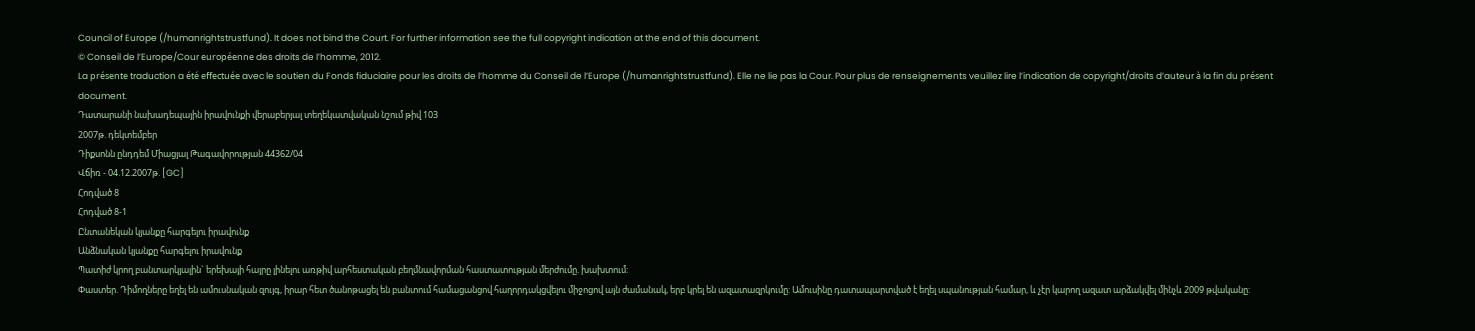Council of Europe (/humanrightstrustfund). It does not bind the Court. For further information see the full copyright indication at the end of this document.
© Conseil de l’Europe/Cour européenne des droits de l’homme, 2012.
La présente traduction a été effectuée avec le soutien du Fonds fiduciaire pour les droits de l’homme du Conseil de l’Europe (/humanrightstrustfund). Elle ne lie pas la Cour. Pour plus de renseignements veuillez lire l’indication de copyright/droits d’auteur à la fin du présent document.
Դատարանի նախադեպային իրավունքի վերաբերյալ տեղեկատվական նշում թիվ 103
2007թ. դեկտեմբեր
Դիքսոնն ընդդեմ Միացյալ Թագավորության 44362/04
Վճիռ - 04.12.2007թ. [GC]
Հոդված 8
Հոդված 8-1
Ընտանեկան կյանքը հարգելու իրավունք
Անձնական կյանքը հարգելու իրավունք
Պատիժ կրող բանտարկյալին` երեխայի հայրը լինելու առթիվ արհեստական բեղմնավորման հաստատության մերժումը. խախտում:
Փաստեր. Դիմողները եղել են ամուսնական զույգ, իրար հետ ծանոթացել են բանտում համացանցով հաղորդակցվելու միջոցով այն ժամանակ, երբ կրել են ազատազրկումը: Ամուսինը դատապարտված է եղել սպանության համար, և չէր կարող ազատ արձակվել մինչև 2009 թվականը: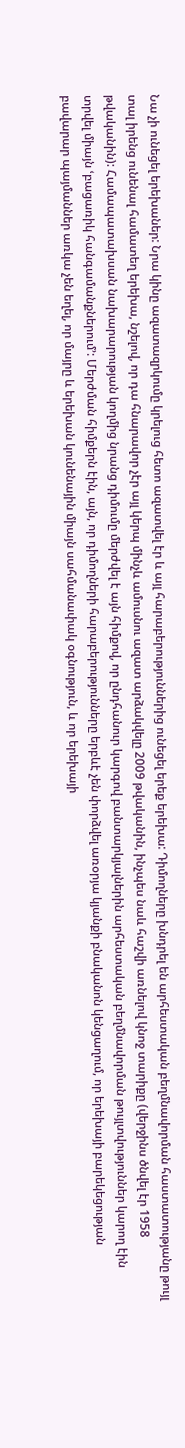Նա չի ունեցել երեխաներ: Նրա կինը ազատազրկումը կրելուց հետո ազատվել էր և այլ հարաբերություններից ունեցել երեք երեխա: Դիմողները խնդրել են արհեստական բեղմնավորման հաստատությանը թույլ տալ իրենց ունենալ համատեղ երեխա, նշելով, որ դա հնարավոր չէր այլ կերպ մինչև ամուսնու ազատ արձակվելը 2009 թվականին, ինչպես նաև հաշվի առնելով կնոջ տարիքը (վերջինս ծնվել էր 1958 թվականին): Համապատախսան նախարարության կողմից նրանց դիմումը մերժվել է այն հիմքով, որ ընդհանուր կարգով բանտարկյալներին արհեստական բեղմնավորման թույլտվություններ կարող էին տրվել միայն ՙբացառիկ հանգամանքներում՚: Մերժման հիմքերն էին, այն, որ դիմողների հարաբերությունները երբևէ չեն փորձվել առօրյա կյանքի բնականոն կենցաղում, որ երեխայի բարեկեցության բավարար պայմաններ առկա չեն եղել, որ մայրը և երեխան կունենային միայն սահմանափակ օգնություն, և որ երեխայի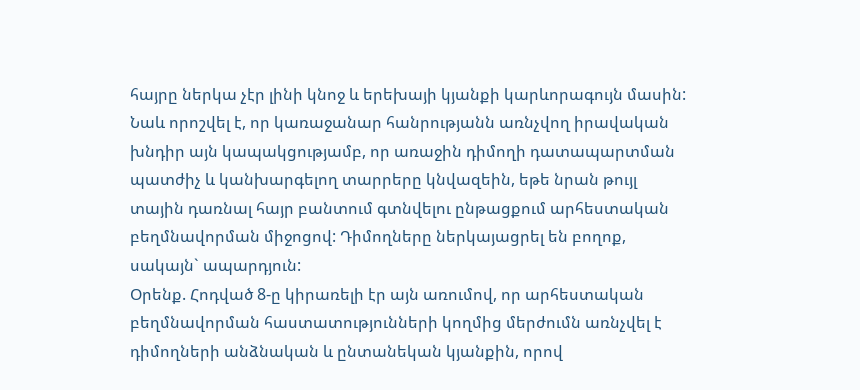հայրը ներկա չէր լինի կնոջ և երեխայի կյանքի կարևորագույն մասին: Նաև որոշվել է, որ կառաջանար հանրությանն առնչվող իրավական խնդիր այն կապակցությամբ, որ առաջին դիմողի դատապարտման պատժիչ և կանխարգելող տարրերը կնվազեին, եթե նրան թույլ տային դառնալ հայր բանտում գտնվելու ընթացքում արհեստական բեղմնավորման միջոցով: Դիմողները ներկայացրել են բողոք, սակայն` ապարդյուն:
Օրենք. Հոդված 8-ը կիրառելի էր այն առումով, որ արհեստական բեղմնավորման հաստատությունների կողմից մերժումն առնչվել է դիմողների անձնական և ընտանեկան կյանքին, որով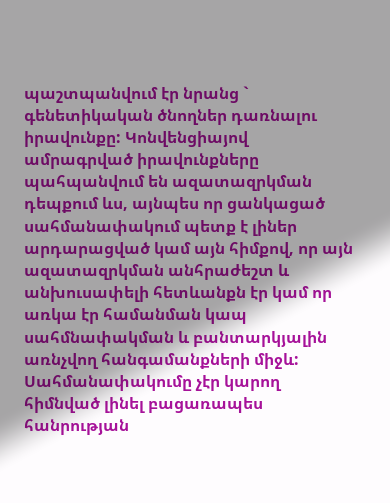պաշտպանվում էր նրանց ` գենետիկական ծնողներ դառնալու իրավունքը: Կոնվենցիայով ամրագրված իրավունքները պահպանվում են ազատազրկման դեպքում ևս, այնպես որ ցանկացած սահմանափակում պետք է լիներ արդարացված կամ այն հիմքով, որ այն ազատազրկման անհրաժեշտ և անխուսափելի հետևանքն էր կամ որ առկա էր համանման կապ սահմնափակման և բանտարկյալին առնչվող հանգամանքների միջև: Սահմանափակումը չէր կարող հիմնված լինել բացառապես հանրության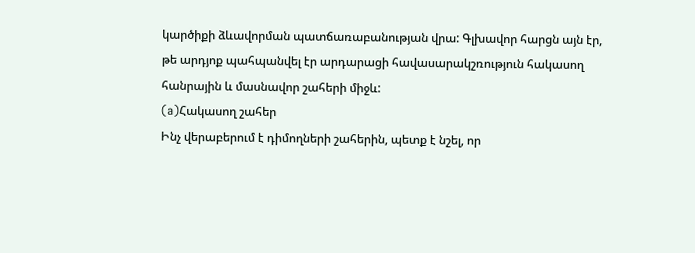կարծիքի ձևավորման պատճառաբանության վրա: Գլխավոր հարցն այն էր, թե արդյոք պահպանվել էր արդարացի հավասարակշռություն հակասող հանրային և մասնավոր շահերի միջև:
(a)Հակասող շահեր
Ինչ վերաբերում է դիմողների շահերին, պետք է նշել, որ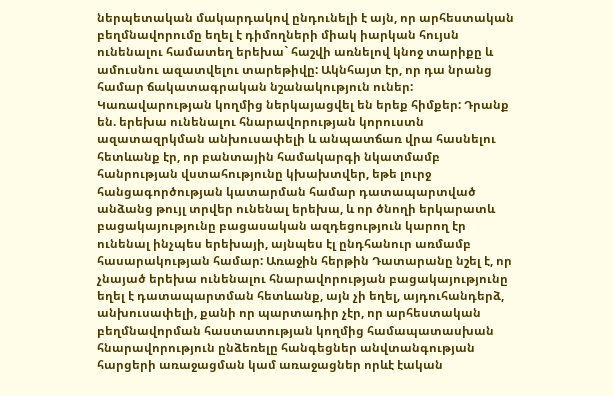ներպետական մակարդակով ընդունելի է այն, որ արհեստական բեղմնավորումը եղել է դիմողների միակ իարկան հույսն ունենալու համատեղ երեխա` հաշվի առնելով կնոջ տարիքը և ամուսնու ազատվելու տարեթիվը: Ակնհայտ էր, որ դա նրանց համար ճակատագրական նշանակություն ուներ: Կառավարության կողմից ներկայացվել են երեք հիմքեր: Դրանք են. երեխա ունենալու հնարավորության կորուստն ազատազրկման անխուսափելի և անպատճառ վրա հասնելու հետևանք էր, որ բանտային համակարգի նկատմամբ հանրության վստահությունը կխախտվեր, եթե լուրջ հանցագործության կատարման համար դատապարտված անձանց թույլ տրվեր ունենալ երեխա, և որ ծնողի երկարատև բացակայությունը բացասական ազդեցություն կարող էր ունենալ ինչպես երեխայի, այնպես էլ ընդհանուր առմամբ հասարակության համար: Առաջին հերթին Դատարանը նշել է, որ չնայած երեխա ունենալու հնարավորության բացակայությունը եղել է դատապարտման հետևանք, այն չի եղել, այդուհանդերձ, անխուսափելի, քանի որ պարտադիր չէր, որ արհեստական բեղմնավորման հաստատության կողմից համապատասխան հնարավորություն ընձեռելը հանգեցներ անվտանգության հարցերի առաջացման կամ առաջացներ որևէ էական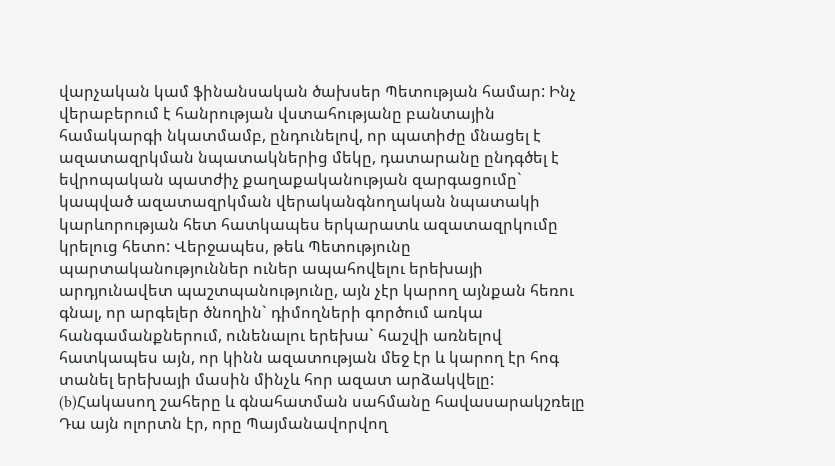վարչական կամ ֆինանսական ծախսեր Պետության համար: Ինչ վերաբերում է հանրության վստահությանը բանտային համակարգի նկատմամբ, ընդունելով, որ պատիժը մնացել է ազատազրկման նպատակներից մեկը, դատարանը ընդգծել է եվրոպական պատժիչ քաղաքականության զարգացումը` կապված ազատազրկման վերականգնողական նպատակի կարևորության հետ հատկապես երկարատև ազատազրկումը կրելուց հետո: Վերջապես, թեև Պետությունը պարտականություններ ուներ ապահովելու երեխայի արդյունավետ պաշտպանությունը, այն չէր կարող այնքան հեռու գնալ, որ արգելեր ծնողին` դիմողների գործում առկա հանգամանքներում, ունենալու երեխա` հաշվի առնելով հատկապես այն, որ կինն ազատության մեջ էր և կարող էր հոգ տանել երեխայի մասին մինչև հոր ազատ արձակվելը:
(b)Հակասող շահերը և գնահատման սահմանը հավասարակշռելը
Դա այն ոլորտն էր, որը Պայմանավորվող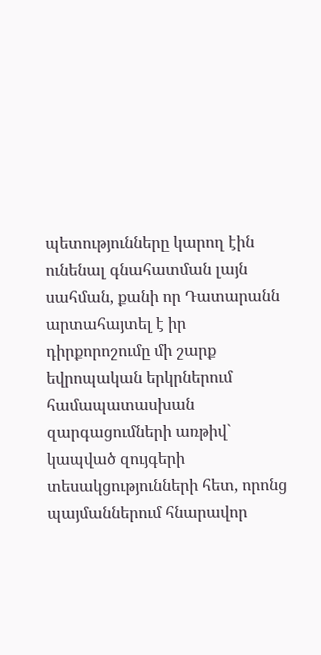պետությունները կարող էին ունենալ գնահատման լայն սահման, քանի որ Դատարանն արտահայտել է իր դիրքորոշումը մի շարք եվրոպական երկրներում համապատասխան զարգացումների առթիվ` կապված զույգերի տեսակցությունների հետ, որոնց պայմաններում հնարավոր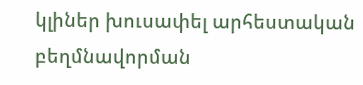կլիներ խուսափել արհեստական բեղմնավորման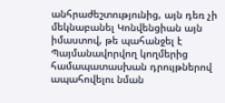անհրաժեշտությունից, այն դեռ չի մեկնաբանել Կոնվենցիան այն իմաստով, թե պահանջել է Պայմանավորվող կողմերից համապատասխան դրույթներով ապահովելու նման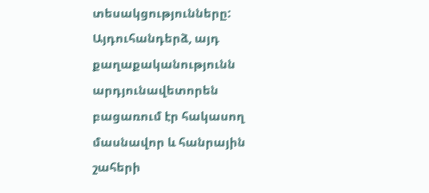տեսակցությունները: Այդուհանդերձ, այդ քաղաքականությունն արդյունավետորեն բացառում էր հակասող մասնավոր և հանրային շահերի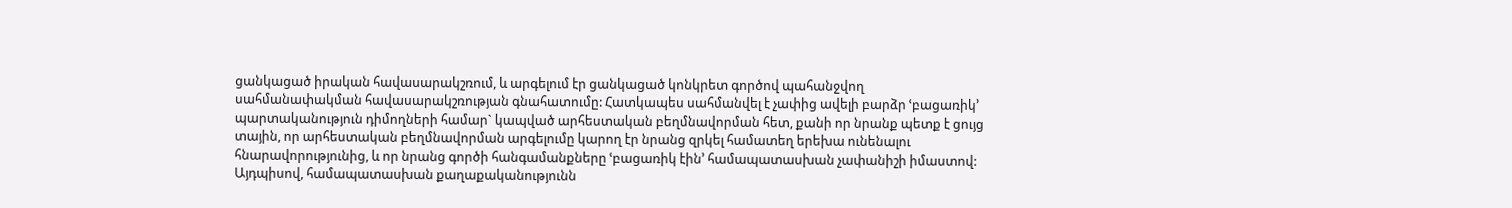ցանկացած իրական հավասարակշռում, և արգելում էր ցանկացած կոնկրետ գործով պահանջվող սահմանափակման հավասարակշռության գնահատումը: Հատկապես սահմանվել է չափից ավելի բարձր ՙբացառիկ՚ պարտականություն դիմողների համար` կապված արհեստական բեղմնավորման հետ, քանի որ նրանք պետք է ցույց տային, որ արհեստական բեղմնավորման արգելումը կարող էր նրանց զրկել համատեղ երեխա ունենալու հնարավորությունից, և որ նրանց գործի հանգամանքները ՙբացառիկ էին՚ համապատասխան չափանիշի իմաստով: Այդպիսով, համապատասխան քաղաքականությունն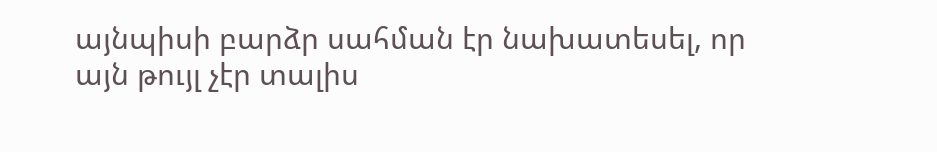այնպիսի բարձր սահման էր նախատեսել, որ այն թույլ չէր տալիս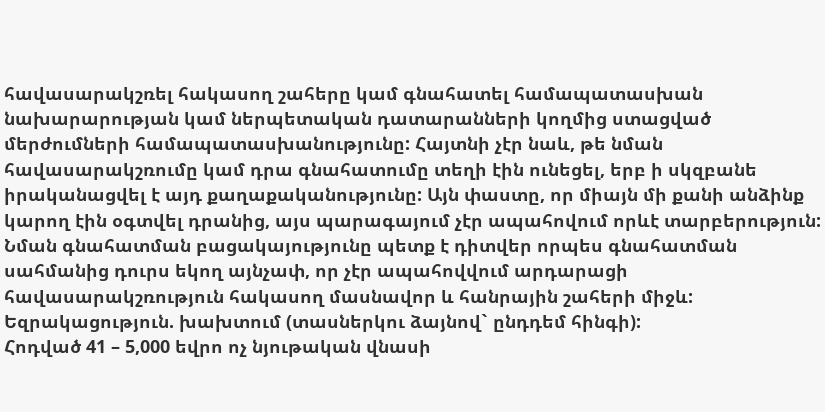հավասարակշռել հակասող շահերը կամ գնահատել համապատասխան նախարարության կամ ներպետական դատարանների կողմից ստացված մերժումների համապատասխանությունը: Հայտնի չէր նաև, թե նման հավասարակշռումը կամ դրա գնահատումը տեղի էին ունեցել, երբ ի սկզբանե իրականացվել է այդ քաղաքականությունը: Այն փաստը, որ միայն մի քանի անձինք կարող էին օգտվել դրանից, այս պարագայում չէր ապահովում որևէ տարբերություն: Նման գնահատման բացակայությունը պետք է դիտվեր որպես գնահատման սահմանից դուրս եկող այնչափ, որ չէր ապահովվում արդարացի հավասարակշռություն հակասող մասնավոր և հանրային շահերի միջև:
Եզրակացություն. խախտում (տասներկու ձայնով` ընդդեմ հինգի):
Հոդված 41 – 5,000 եվրո ոչ նյութական վնասի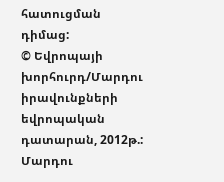հատուցման դիմաց:
© Եվրոպայի խորհուրդ/Մարդու իրավունքների եվրոպական դատարան, 2012թ.:
Մարդու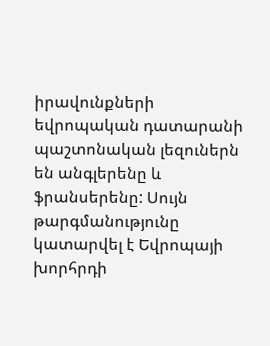իրավունքների եվրոպական դատարանի պաշտոնական լեզուներն են անգլերենը և ֆրանսերենը: Սույն թարգմանությունը կատարվել է Եվրոպայի խորհրդի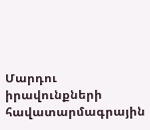Մարդու իրավունքների հավատարմագրային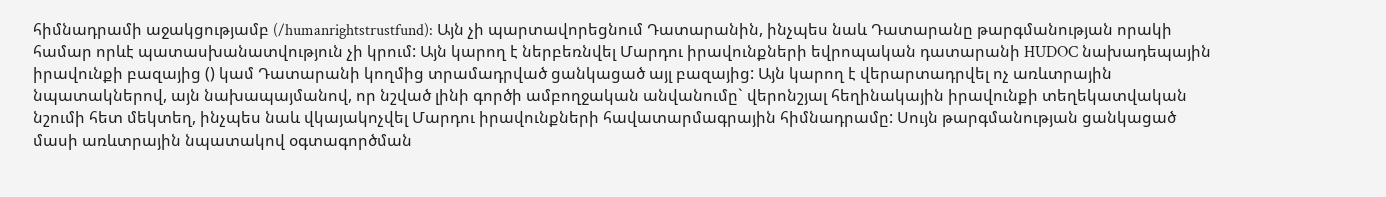հիմնադրամի աջակցությամբ (/humanrightstrustfund): Այն չի պարտավորեցնում Դատարանին, ինչպես նաև Դատարանը թարգմանության որակի համար որևէ պատասխանատվություն չի կրում: Այն կարող է ներբեռնվել Մարդու իրավունքների եվրոպական դատարանի HUDOC նախադեպային իրավունքի բազայից () կամ Դատարանի կողմից տրամադրված ցանկացած այլ բազայից: Այն կարող է վերարտադրվել ոչ առևտրային նպատակներով, այն նախապայմանով, որ նշված լինի գործի ամբողջական անվանումը` վերոնշյալ հեղինակային իրավունքի տեղեկատվական նշումի հետ մեկտեղ, ինչպես նաև վկայակոչվել Մարդու իրավունքների հավատարմագրային հիմնադրամը: Սույն թարգմանության ցանկացած մասի առևտրային նպատակով օգտագործման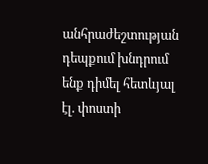անհրաժեշտության դեպքում խնդրում ենք դիմել հետևյալ էլ. փոստի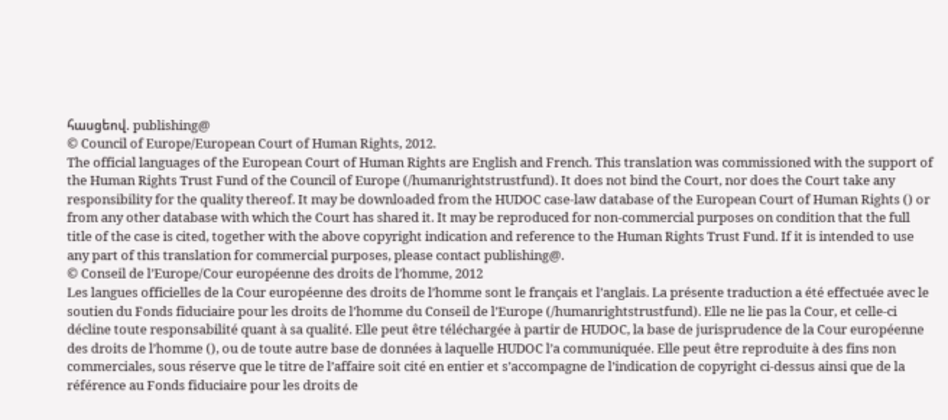հասցեով. publishing@
© Council of Europe/European Court of Human Rights, 2012.
The official languages of the European Court of Human Rights are English and French. This translation was commissioned with the support of the Human Rights Trust Fund of the Council of Europe (/humanrightstrustfund). It does not bind the Court, nor does the Court take any responsibility for the quality thereof. It may be downloaded from the HUDOC case-law database of the European Court of Human Rights () or from any other database with which the Court has shared it. It may be reproduced for non-commercial purposes on condition that the full title of the case is cited, together with the above copyright indication and reference to the Human Rights Trust Fund. If it is intended to use any part of this translation for commercial purposes, please contact publishing@.
© Conseil de l’Europe/Cour européenne des droits de l’homme, 2012
Les langues officielles de la Cour européenne des droits de l’homme sont le français et l’anglais. La présente traduction a été effectuée avec le soutien du Fonds fiduciaire pour les droits de l’homme du Conseil de l’Europe (/humanrightstrustfund). Elle ne lie pas la Cour, et celle-ci décline toute responsabilité quant à sa qualité. Elle peut être téléchargée à partir de HUDOC, la base de jurisprudence de la Cour européenne des droits de l’homme (), ou de toute autre base de données à laquelle HUDOC l’a communiquée. Elle peut être reproduite à des fins non commerciales, sous réserve que le titre de l’affaire soit cité en entier et s’accompagne de l’indication de copyright ci-dessus ainsi que de la référence au Fonds fiduciaire pour les droits de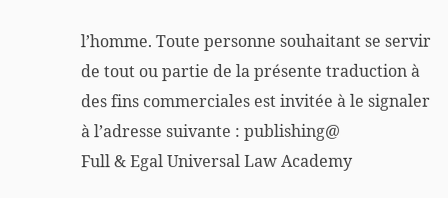l’homme. Toute personne souhaitant se servir de tout ou partie de la présente traduction à des fins commerciales est invitée à le signaler à l’adresse suivante : publishing@
Full & Egal Universal Law Academy